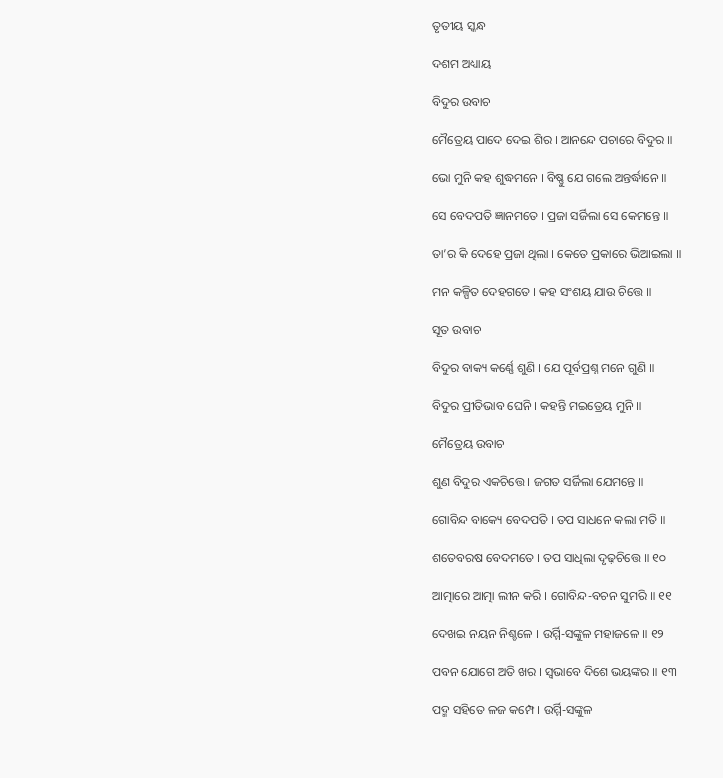ତୃତୀୟ ସ୍କନ୍ଧ

ଦଶମ ଅଧ୍ୟାୟ

ବିଦୁର ଉବାଚ

ମୈତ୍ରେୟ ପାଦେ ଦେଇ ଶିର । ଆନନ୍ଦେ ପଚାରେ ବିଦୁର ॥

ଭୋ ମୁନି କହ ଶୁଦ୍ଧମନେ । ବିଷ୍ଣୁ ଯେ ଗଲେ ଅନ୍ତର୍ଦ୍ଧାନେ ॥

ସେ ବେଦପତି ଜ୍ଞାନମତେ । ପ୍ରଜା ସର୍ଜିଲା ସେ କେମନ୍ତେ ॥

ତା’ର କି ଦେହେ ପ୍ରଜା ଥିଲା । କେତେ ପ୍ରକାରେ ଭିଆଇଲା ॥

ମନ କଳ୍ପିତ ଦେହଗତେ । କହ ସଂଶୟ ଯାଉ ଚିତ୍ତେ ॥

ସୂତ ଉବାଚ

ବିଦୁର ବାକ୍ୟ କର୍ଣ୍ଣେ ଶୁଣି । ଯେ ପୂର୍ବପ୍ରଶ୍ନ ମନେ ଗୁଣି ॥

ବିଦୁର ପ୍ରୀତିଭାବ ଘେନି । କହନ୍ତି ମଇତ୍ରେୟ ମୁନି ॥

ମୈତ୍ରେୟ ଉବାଚ

ଶୁଣ ବିଦୁର ଏକଚିତ୍ତେ । ଜଗତ ସର୍ଜିଲା ଯେମନ୍ତେ ॥

ଗୋବିନ୍ଦ ବାକ୍ୟେ ବେଦପତି । ତପ ସାଧନେ କଲା ମତି ॥

ଶତେବରଷ ବେଦମତେ । ତପ ସାଧିଲା ଦୃଢ଼ଚିତ୍ତେ ॥ ୧୦

ଆତ୍ମାରେ ଆତ୍ମା ଲୀନ କରି । ଗୋବିନ୍ଦ-ବଚନ ସୁମରି ॥ ୧୧

ଦେଖଇ ନୟନ ନିଶ୍ଚଳେ । ଉର୍ମ୍ମି-ସଙ୍କୁଳ ମହାଜଳେ ॥ ୧୨

ପବନ ଯୋଗେ ଅତି ଖର । ସ୍ୱଭାବେ ଦିଶେ ଭୟଙ୍କର ॥ ୧୩

ପଦ୍ମ ସହିତେ ଳଜ କମ୍ପେ । ଉର୍ମ୍ମି-ସଙ୍କୁଳ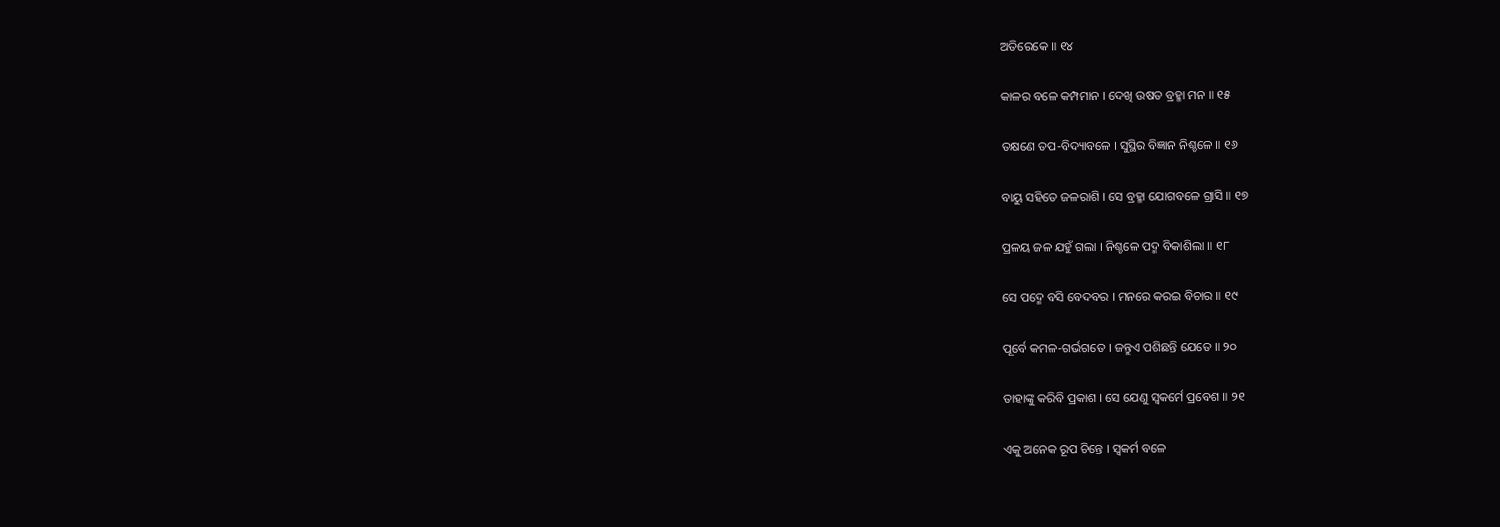ଅତିରେକେ ॥ ୧୪

କାଳର ବଳେ କମ୍ପମାନ । ଦେଖି ଉଷତ ବ୍ରହ୍ମା ମନ ॥ ୧୫

ତକ୍ଷଣେ ତପ-ବିଦ୍ୟାବଳେ । ସୁସ୍ଥିର ବିଜ୍ଞାନ ନିଶ୍ଚଳେ ॥ ୧୬

ବାୟୁ ସହିତେ ଜଳରାଶି । ସେ ବ୍ରହ୍ମା ଯୋଗବଳେ ଗ୍ରାସି ॥ ୧୭

ପ୍ରଳୟ ଜଳ ଯହୁଁ ଗଲା । ନିଶ୍ଚଳେ ପଦ୍ମ ବିକାଶିଲା ॥ ୧୮

ସେ ପଦ୍ମେ ବସି ବେଦବର । ମନରେ କରଇ ବିଚାର ॥ ୧୯

ପୂର୍ବେ କମଳ-ଗର୍ଭଗତେ । ଜନ୍ତୁଏ ପଶିଛନ୍ତି ଯେତେ ॥ ୨୦

ତାହାଙ୍କୁ କରିବି ପ୍ରକାଶ । ସେ ଯେଣୁ ସ୍ୱକର୍ମେ ପ୍ରବେଶ ॥ ୨୧

ଏକୁ ଅନେକ ରୂପ ଚିନ୍ତେ । ସ୍ୱକର୍ମ ବଳେ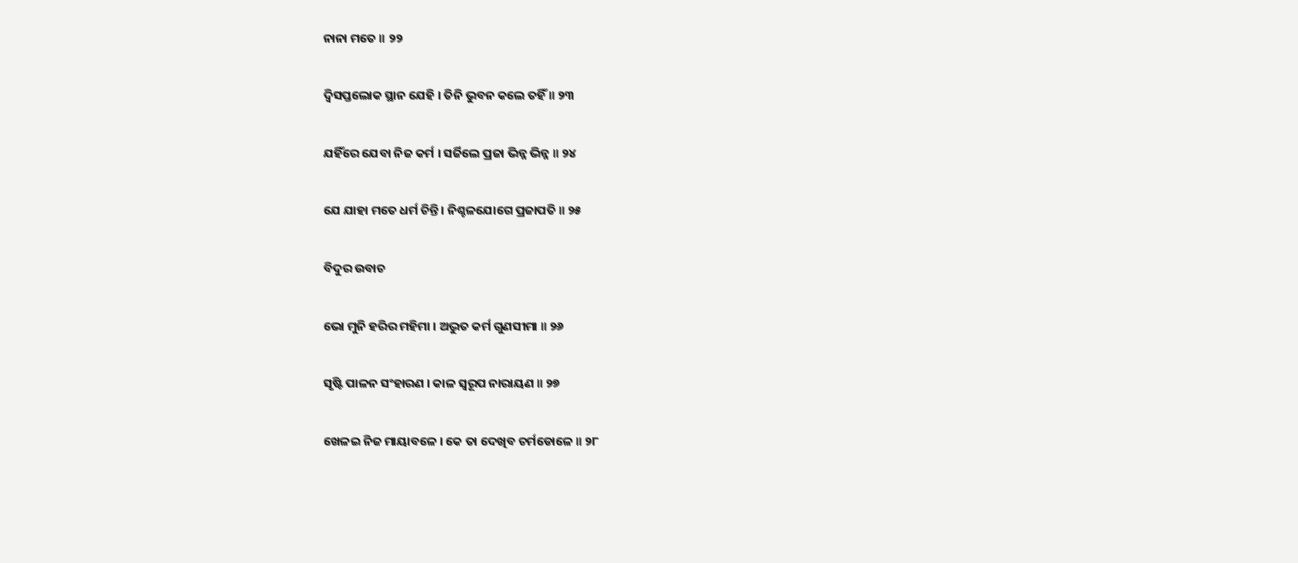ନାନା ମତେ ॥ ୨୨

ଦ୍ୱିସପ୍ତଲୋକ ସ୍ଥାନ ଯେହି । ତିନି ଭୁବନ କଲେ ତହିଁ ॥ ୨୩

ଯହିଁରେ ଯେବା ନିଜ କର୍ମ । ସର୍ଜିଲେ ପ୍ରଜା ଭିନ୍ନ ଭିନ୍ନ ॥ ୨୪

ଯେ ଯାହା ମତେ ଧର୍ମ ଚିନ୍ତି । ନିଶ୍ଚଳଯୋଗେ ପ୍ରଜାପତି ॥ ୨୫

ବିଦୁର ଉବାଚ

ଭୋ ମୁନି ହରିର ମହିମା । ଅଦ୍ଭୁତ କର୍ମ ଗୁଣସୀମା ॥ ୨୬

ସୃଷ୍ଟି ପାଳନ ସଂହାରଣ । କାଳ ସ୍ୱରୂପ ନାରାୟଣ ॥ ୨୭

ଖେଳଇ ନିଜ ମାୟାବଳେ । କେ ତା ଦେଖିବ ଚର୍ମଡୋଳେ ॥ ୨୮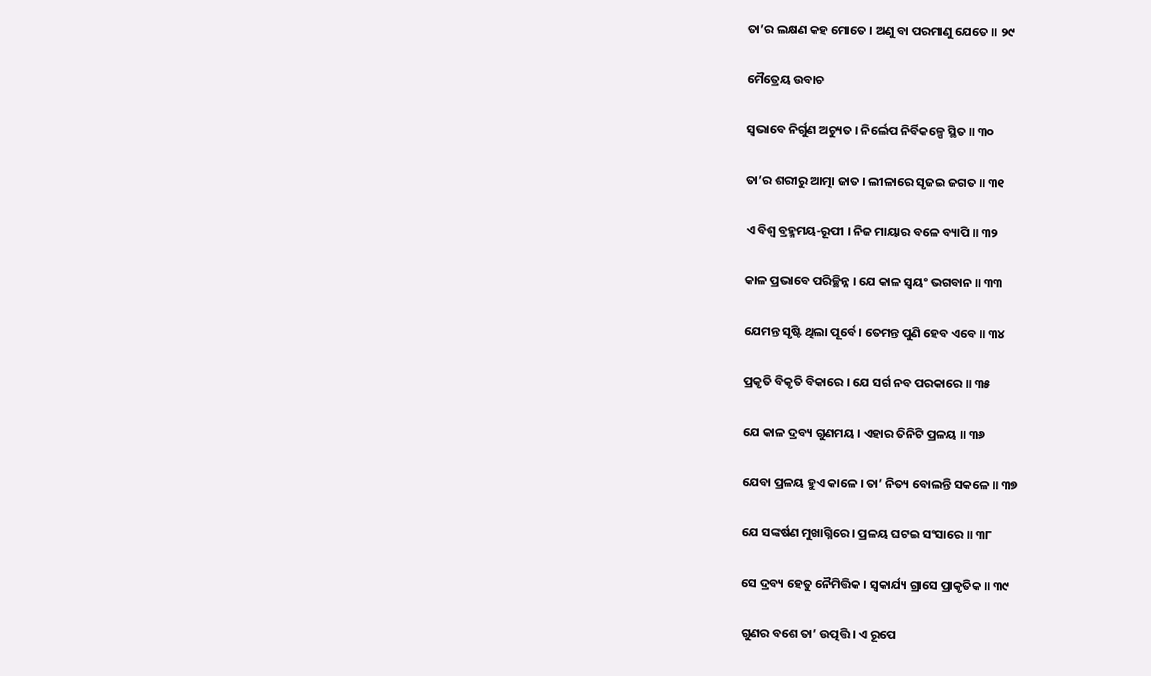ତା’ର ଲକ୍ଷଣ କହ ମୋତେ । ଅଣୁ ବା ପରମାଣୁ ଯେତେ ॥ ୨୯

ମୈତ୍ରେୟ ଉବାଚ

ସ୍ୱଭାବେ ନିର୍ଗୁଣ ଅଚ୍ୟୁତ । ନିର୍ଲେପ ନିର୍ବିକଳ୍ପେ ସ୍ଥିତ ॥ ୩୦

ତା’ର ଶରୀରୁ ଆତ୍ମା ଜାତ । ଲୀଳାରେ ସୃଜଇ ଜଗତ ॥ ୩୧

ଏ ବିଶ୍ୱ ବ୍ରହ୍ମମୟ-ରୂପୀ । ନିଜ ମାୟାର ବଳେ ବ୍ୟାପି ॥ ୩୨

କାଳ ପ୍ରଭାବେ ପରିଚ୍ଛିନ୍ନ । ଯେ କାଳ ସ୍ୱୟଂ ଭଗବାନ ॥ ୩୩

ଯେମନ୍ତ ସୃଷ୍ଟି ଥିଲା ପୂର୍ବେ । ତେମନ୍ତ ପୁଣି ହେବ ଏବେ ॥ ୩୪

ପ୍ରକୃତି ବିକୃତି ବିକାରେ । ଯେ ସର୍ଗ ନବ ପରକାରେ ॥ ୩୫

ଯେ କାଳ ଦ୍ରବ୍ୟ ଗୁଣମୟ । ଏହାର ତିନିଟି ପ୍ରଳୟ ॥ ୩୬

ଯେବା ପ୍ରଳୟ ହୁଏ କାଳେ । ତା’ ନିତ୍ୟ ବୋଲନ୍ତି ସକଳେ ॥ ୩୭

ଯେ ସଙ୍କର୍ଷଣ ମୁଖାଗ୍ନିରେ । ପ୍ରଳୟ ଘଟଇ ସଂସାରେ ॥ ୩୮

ସେ ଦ୍ରବ୍ୟ ହେତୁ ନୈମିତ୍ତିକ । ସ୍ୱକାର୍ଯ୍ୟ ଗ୍ରାସେ ପ୍ରାକୃତିକ ॥ ୩୯

ଗୁଣର ବଶେ ତା’ ଉତ୍ପତ୍ତି । ଏ ରୂପେ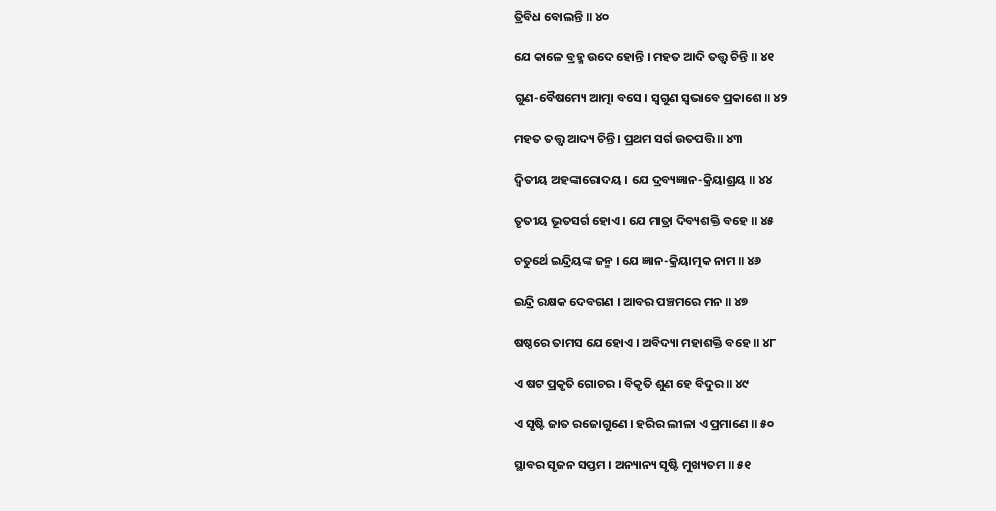ତ୍ରିବିଧ ବୋଲନ୍ତି ॥ ୪୦

ଯେ କାଳେ ବ୍ରହ୍ମ ଉଦେ ହୋନ୍ତି । ମହତ ଆଦି ତତ୍ତ୍ବ ଚିନ୍ତି ॥ ୪୧

ଗୁଣ-ବୈଷମ୍ୟେ ଆତ୍ମା ବସେ । ସ୍ୱଗୁଣ ସ୍ୱଭାବେ ପ୍ରକାଶେ ॥ ୪୨

ମହତ ତତ୍ତ୍ବ ଆଦ୍ୟ ଚିନ୍ତି । ପ୍ରଥମ ସର୍ଗ ଉତପତ୍ତି ॥ ୪୩

ଦ୍ୱିତୀୟ ଅହଙ୍କାରୋଦୟ । ଯେ ଦ୍ରବ୍ୟଜ୍ଞାନ-କ୍ରିୟାଶ୍ରୟ ॥ ୪୪

ତୃତୀୟ ଭୂତସର୍ଗ ହୋଏ । ଯେ ମାତ୍ରା ଦିବ୍ୟଶକ୍ତି ବହେ ॥ ୪୫

ଚତୁର୍ଥେ ଇନ୍ଦ୍ରିୟଙ୍କ ଜନ୍ମ । ଯେ ଜ୍ଞାନ-କ୍ରିୟାତ୍ମକ ନାମ ॥ ୪୬

ଇନ୍ଦ୍ରି ରକ୍ଷକ ଦେବଗଣ । ଆବର ପଞ୍ଚମରେ ମନ ॥ ୪୭

ଷଷ୍ଠରେ ତାମସ ଯେ ହୋଏ । ଅବିଦ୍ୟା ମହାଶକ୍ତି ବହେ ॥ ୪୮

ଏ ଷଟ ପ୍ରକୃତି ଗୋଚର । ବିକୃତି ଶୁଣ ହେ ବିଦୁର ॥ ୪୯

ଏ ସୃଷ୍ଟି ଜାତ ରଜୋଗୁଣେ । ହରିର ଲୀଳା ଏ ପ୍ରମାଣେ ॥ ୫୦

ସ୍ଥାବର ସୃଜନ ସପ୍ତମ । ଅନ୍ୟାନ୍ୟ ସୃଷ୍ଟି ମୁଖ୍ୟତମ ॥ ୫୧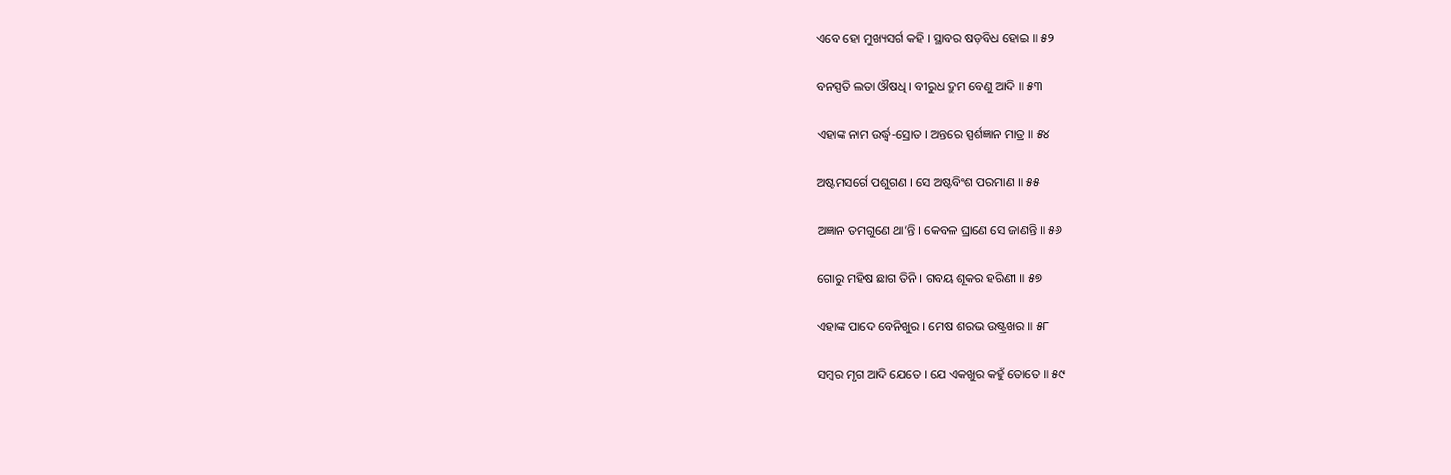ଏବେ ହୋ ମୁଖ୍ୟସର୍ଗ କହି । ସ୍ଥାବର ଷଡ଼ବିଧ ହୋଇ ॥ ୫୨

ବନସ୍ପତି ଲତା ଔଷଧି । ବୀରୁଧ ଦ୍ରୁମ ବେଣୁ ଆଦି ॥ ୫୩

ଏହାଙ୍କ ନାମ ଉର୍ଦ୍ଧ୍ୱ-ସ୍ରୋତ । ଅନ୍ତରେ ସ୍ପର୍ଶଜ୍ଞାନ ମାତ୍ର ॥ ୫୪

ଅଷ୍ଟମସର୍ଗେ ପଶୁଗଣ । ସେ ଅଷ୍ଟବିଂଶ ପରମାଣ ॥ ୫୫

ଅଜ୍ଞାନ ତମଗୁଣେ ଥା’ନ୍ତି । କେବଳ ଘ୍ରାଣେ ସେ ଜାଣନ୍ତି ॥ ୫୬

ଗୋରୁ ମହିଷ ଛାଗ ତିନି । ଗବୟ ଶୂକର ହରିଣୀ ॥ ୫୭

ଏହାଙ୍କ ପାଦେ ବେନିଖୁର । ମେଷ ଶରଭ ଉଷ୍ଟ୍ରଖର ॥ ୫୮

ସମ୍ବର ମୃଗ ଆଦି ଯେତେ । ଯେ ଏକଖୁର କହୁଁ ତୋତେ ॥ ୫୯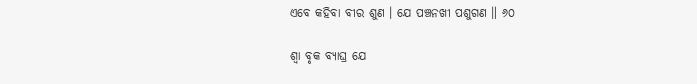ଏବେ କହିବା ବୀର ଶୁଣ । ଯେ ପଞ୍ଚନଖୀ ପଶୁଗଣ ॥ ୬୦

ଶ୍ୱା ବୃକ ବ୍ୟାଘ୍ର ଯେ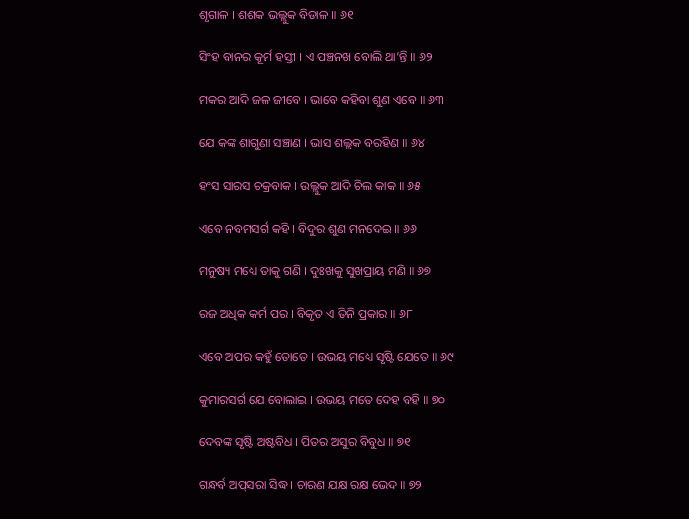ଶୃଗାଳ । ଶଶକ ଭଲ୍ଲୁକ ବିଡାଳ ॥ ୬୧

ସିଂହ ବାନର କୂର୍ମ ହସ୍ତୀ । ଏ ପଞ୍ଚନଖ ବୋଲି ଥା’ନ୍ତି ॥ ୬୨

ମକର ଆଦି ଜଳ ଜୀବେ । ଭାବେ କହିବା ଶୁଣ ଏବେ ॥ ୬୩

ଯେ କଙ୍କ ଶାଗୁଣା ସଞ୍ଚାଣ । ଭାସ ଶଲ୍ଲକ ବରହିଣ ॥ ୬୪

ହଂସ ସାରସ ଚକ୍ରବାକ । ଉଲ୍ଲୁକ ଆଦି ଚିଲ କାକ ॥ ୬୫

ଏବେ ନବମସର୍ଗ କହି । ବିଦୁର ଶୁଣ ମନଦେଇ ॥ ୬୬

ମନୁଷ୍ୟ ମଧ୍ୟେ ତାକୁ ଗଣି । ଦୁଃଖକୁ ସୁଖପ୍ରାୟ ମଣି ॥ ୬୭

ରଜ ଅଧିକ କର୍ମ ପର । ବିକୃତ ଏ ତିନି ପ୍ରକାର ॥ ୬୮

ଏବେ ଅପର କହୁଁ ତୋତେ । ଉଭୟ ମଧ୍ୟେ ସୃଷ୍ଟି ଯେତେ ॥ ୬୯

କୁମାରସର୍ଗ ଯେ ବୋଲାଇ । ଉଭୟ ମତେ ଦେହ ବହି ॥ ୭୦

ଦେବଙ୍କ ସୃଷ୍ଟି ଅଷ୍ଟବିଧ । ପିତର ଅସୁର ବିବୁଧ ॥ ୭୧

ଗନ୍ଧର୍ବ ଅପ୍‌ସରା ସିଦ୍ଧ । ଚାରଣ ଯକ୍ଷ ରକ୍ଷ ଭେଦ ॥ ୭୨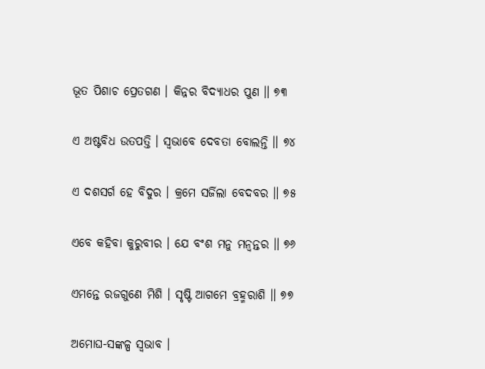ଭୂତ ପିଶାଚ ପ୍ରେତଗଣ । କିନ୍ନର ବିଦ୍ୟାଧର ପୁଣ ॥ ୭୩

ଏ ଅଷ୍ଟବିଧ ଉତପତ୍ତି । ସ୍ୱଭାବେ ଦେବତା ବୋଲନ୍ତି ॥ ୭୪

ଏ ଦଶସର୍ଗ ହେ ବିଦୁର । କ୍ରମେ ସର୍ଜିଲା ବେଦବର ॥ ୭୫

ଏବେ କହିବା କୁରୁବୀର । ଯେ ବଂଶ ମନୁ ମନ୍ୱନ୍ତର ॥ ୭୬

ଏମନ୍ତେ ରଜଗୁଣେ ମିଶି । ସୃଷ୍ଟି ଆଗମେ ବ୍ରହ୍ମରାଶି ॥ ୭୭

ଅମୋଘ-ସଙ୍କଳ୍ପ ସ୍ୱଭାବ ।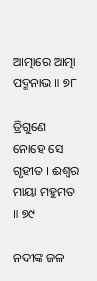ଆତ୍ମାରେ ଆତ୍ମା ପଦ୍ମନାଭ ॥ ୭୮

ତ୍ରିଗୁଣେ ନୋହେ ସେ ଗୃହୀତ । ଈଶ୍ୱର ମାୟା ମହୁମତ ॥ ୭୯

ନଦୀଙ୍କ ଜଳ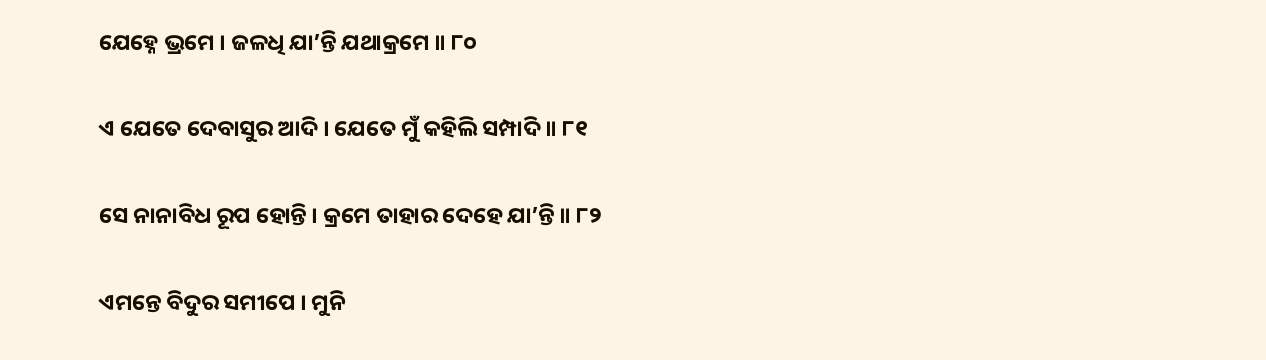ଯେହ୍ନେ ଭ୍ରମେ । ଜଳଧି ଯା’ନ୍ତି ଯଥାକ୍ରମେ ॥ ୮୦

ଏ ଯେତେ ଦେବାସୁର ଆଦି । ଯେତେ ମୁଁ କହିଲି ସମ୍ପାଦି ॥ ୮୧

ସେ ନାନାବିଧ ରୂପ ହୋନ୍ତି । କ୍ରମେ ତାହାର ଦେହେ ଯା’ନ୍ତି ॥ ୮୨

ଏମନ୍ତେ ବିଦୁର ସମୀପେ । ମୁନି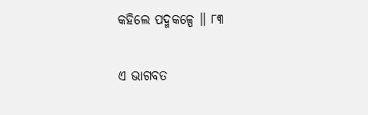କହିଲେ ପଦ୍ମକଳ୍ପେ ॥ ୮୩

ଏ ଭାଗବତ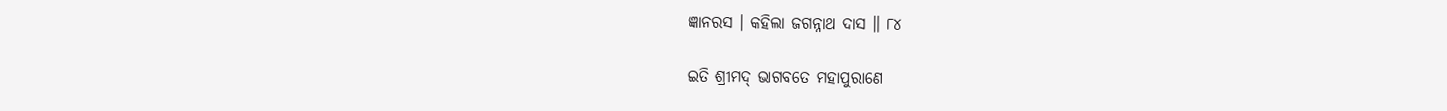ଜ୍ଞାନରସ । କହିଲା ଜଗନ୍ନାଥ ଦାସ ॥ ୮୪

ଇତି ଶ୍ରୀମଦ୍ ଭାଗବତେ ମହାପୁରାଣେ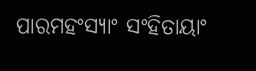ପାରମହଂସ୍ୟାଂ ସଂହିତାୟାଂ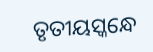ତୃତୀୟସ୍କନ୍ଧେ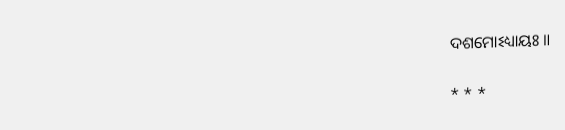ଦଶମୋଽଧ୍ୟାୟଃ ॥

* * *